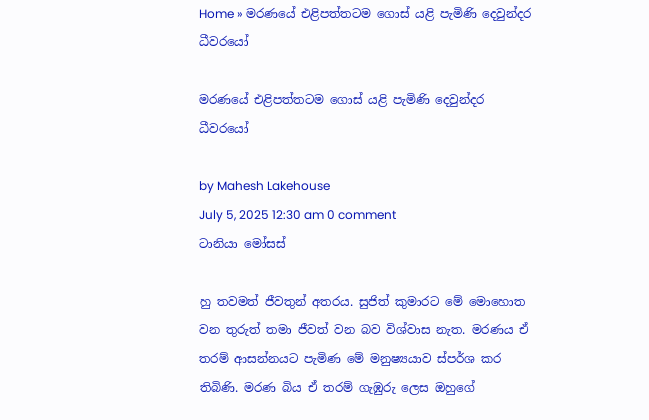Home » මරණයේ එළිපත්තටම ගොස් යළි පැමිණි දෙවුන්දර ධීවරයෝ

මරණයේ එළිපත්තටම ගොස් යළි පැමිණි දෙවුන්දර ධීවරයෝ

by Mahesh Lakehouse
July 5, 2025 12:30 am 0 comment
ටානියා මෝසස්

හු තවමත් ජීවතුන් අතරය. සුජිත් කුමාරට මේ මොහොත වන තුරුත් තමා ජීවත් වන බව විශ්වාස නැත. මරණය ඒ තරම් ආසන්නයට පැමිණ මේ මනුෂ්‍යයාව ස්පර්ශ කර තිබිණි. මරණ බිය ඒ තරම් ගැඹුරු ලෙස ඔහුගේ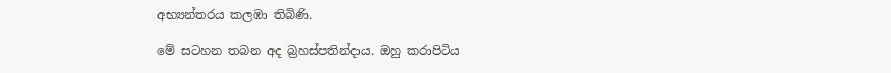අභ්‍යන්තරය කලඹා තිබිණි.

මේ සටහන තබන අද බ්‍රහස්පතින්දාය. ඔහු කරාපිටිය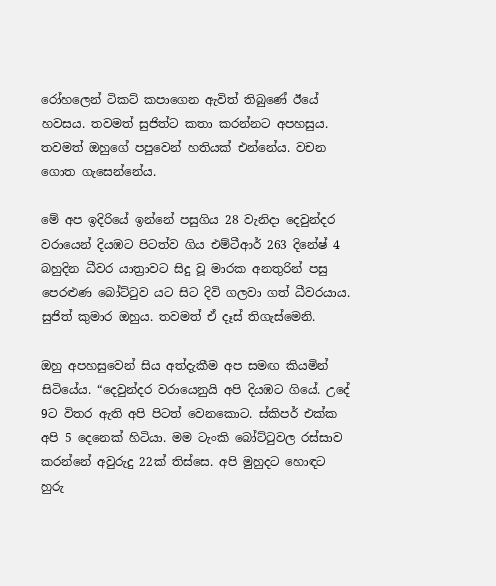රෝහලෙන් ටිකට් කපාගෙන ඇවිත් තිබුණේ ඊයේ හවසය. තවමත් සුජිත්ට කතා කරන්නට අපහසුය. තවමත් ඔහුගේ පපුවෙන් හතියක් එන්නේය. වචන ගොත ගැසෙන්නේය.

මේ අප ඉදිරියේ ඉන්නේ පසුගිය 28 වැනිදා දෙවුන්දර වරායෙන් දියඹට පිටත්ව ගිය එම්ටීආර් 263 දිනේෂ් 4 බහුදින ධීවර යාත්‍රාවට සිදු වූ මාරක අනතුරින් පසු පෙරළුණ බෝට්ටුව යට සිට දිවි ගලවා ගත් ධීවරයාය. සුජිත් කුමාර ඔහුය. තවමත් ඒ දෑස් තිගැස්මෙනි.

ඔහු අපහසුවෙන් සිය අත්දැකීම අප සමඟ කියමින් සිටියේය. “දෙවුන්දර වරායෙනුයි අපි දියඹට ගියේ. උදේ 9ට විතර ඇති අපි පිටත් වෙනකොට. ස්කිපර් එක්ක අපි 5 දෙනෙක් හිටියා. මම ටැංකි බෝට්ටුවල රස්සාව කරන්නේ අවුරුදු 22ක් තිස්සෙ. අපි මුහුදට හොඳට හුරු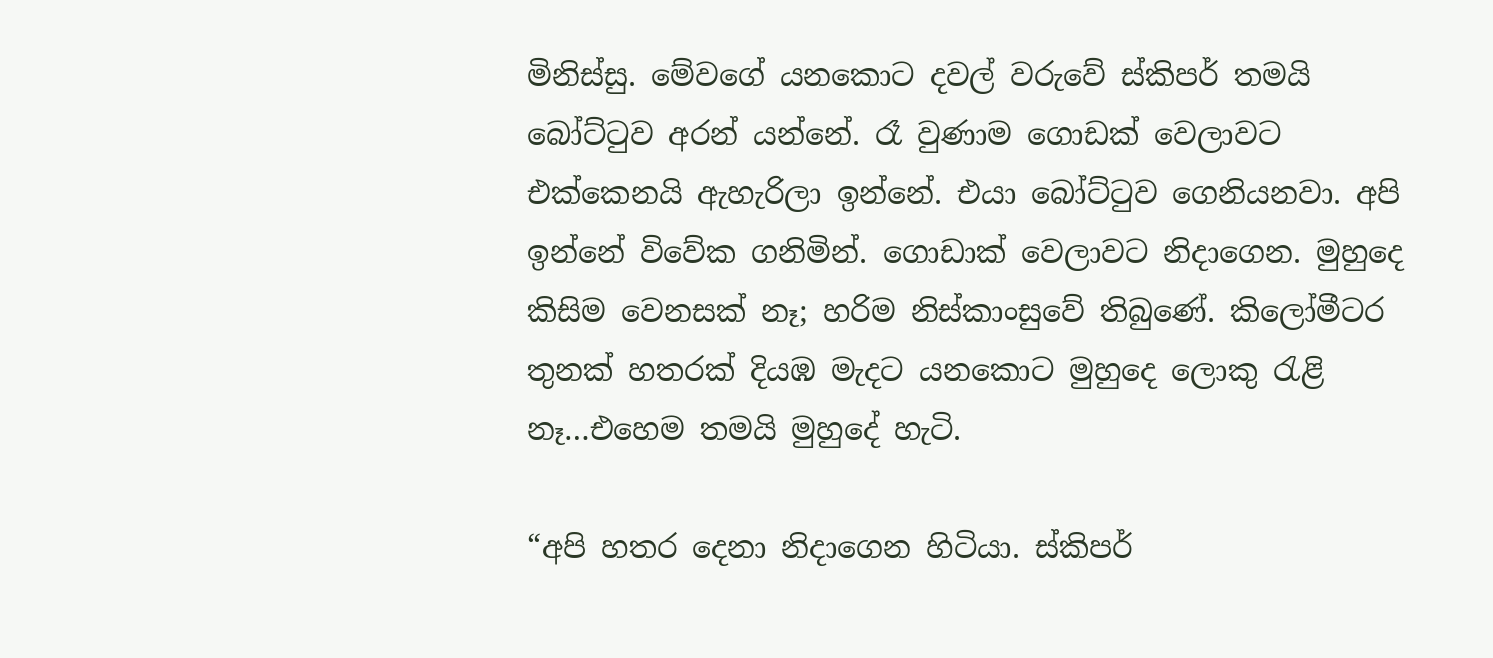මිනිස්සු. මේවගේ යනකොට දවල් වරුවේ ස්කිපර් තමයි බෝට්ටුව අරන් යන්නේ. රෑ වුණාම ගොඩක් වෙලාවට එක්කෙනයි ඇහැරිලා ඉන්නේ. එයා බෝට්ටුව ගෙනියනවා. අපි ඉන්නේ විවේක ගනිමින්. ගොඩාක් වෙලාවට නිදාගෙන. මුහුදෙ කිසිම වෙනසක් නෑ; හරිම නිස්කාංසුවේ තිබුණේ. කිලෝමීටර තුනක් හතරක් දියඹ මැදට යනකොට මුහුදෙ ලොකු රැළි නෑ…එහෙම තමයි මුහුදේ හැටි.

“අපි හතර දෙනා නිදාගෙන හිටියා. ස්කිපර්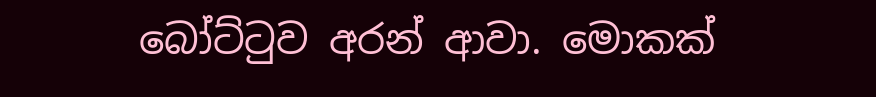බෝට්ටුව අරන් ආවා. මොකක්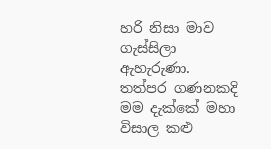හරි නිසා මාව ගැස්සිලා ඇහැරුණා. තත්පර ගණනකදි මම දැක්කේ මහා විසාල කළු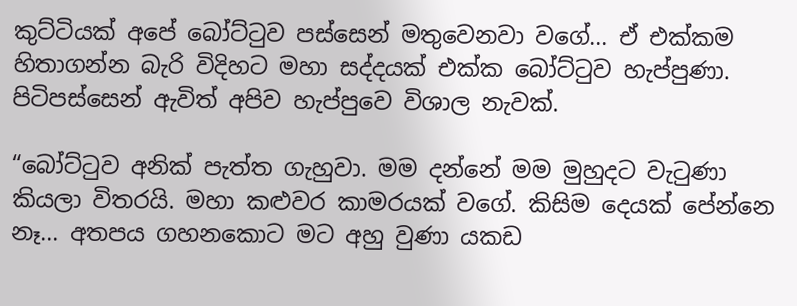කුට්ටියක් අපේ බෝට්ටුව පස්සෙන් මතුවෙනවා වගේ… ඒ එක්කම හිතාගන්න බැරි විදිහට මහා සද්දයක් එක්ක බෝට්ටුව හැප්පුණා. පිටිපස්සෙන් ඇවිත් අපිව හැප්පුවෙ විශාල නැවක්.

“බෝට්ටුව අනික් පැත්ත ගැහුවා. මම දන්නේ මම මුහුදට වැටුණා කියලා විතරයි. මහා කළුවර කාමරයක් වගේ. කිසිම දෙයක් පේන්නෙ නෑ… අතපය ගහනකොට මට අහු වුණා යකඩ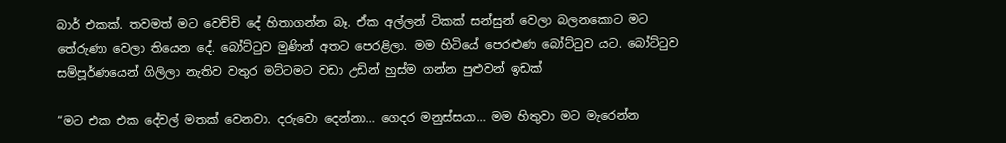බාර් එකක්. තවමත් මට වෙච්චි දේ හිතාගන්න බෑ. ඒක අල්ලන් ටිකක් සන්සුන් වෙලා බලනකොට මට තේරුණා වෙලා තියෙන දේ. බෝට්ටුව මුණින් අතට පෙරළිලා. මම හිටියේ පෙරළුණ බෝට්ටුව යට. බෝට්ටුව සම්පූර්ණයෙන් ගිලිලා නැතිව වතුර මට්ටමට වඩා උඩින් හුස්ම ගන්න පුළුවන් ඉඩක්

“මට එක එක දේවල් මතක් වෙනවා. දරුවො දෙන්නා… ගෙදර මනුස්සයා… මම හිතුවා මට මැරෙන්න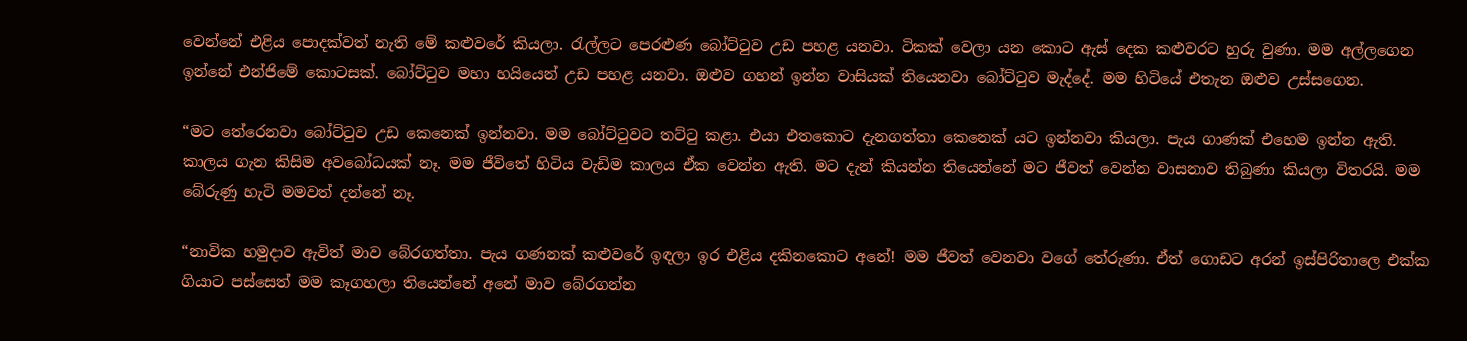වෙන්නේ එළිය පොදක්වත් නැති මේ කළුවරේ කියලා. රැල්ලට පෙරළුණ බෝට්ටුව උඩ පහළ යනවා. ටිකක් වෙලා යන කොට ඇස් දෙක කළුවරට හුරු වුණා. මම අල්ලගෙන ඉන්නේ එන්ජිමේ කොටසක්. බෝට්ටුව මහා හයියෙන් උඩ පහළ යනවා. ඔළුව ගහන් ඉන්න වාසියක් තියෙනවා බෝට්ටුව මැද්දේ. මම හිටියේ එතැන ඔළුව උස්සගෙන.

“මට තේරෙනවා බෝට්ටුව උඩ කෙනෙක් ඉන්නවා. මම බෝට්ටුවට තට්ටු කළා. එයා එතකොට දැනගත්තා කෙනෙක් යට ඉන්නවා කියලා. පැය ගාණක් එහෙම ඉන්න ඇති. කාලය ගැන කිසිම අවබෝධයක් නෑ. මම ජීවිතේ හිටිය වැඩිම කාලය ඒක වෙන්න ඇති. මට දැන් කියන්න තියෙන්නේ මට ජීවත් වෙන්න වාසනාව තිබුණා කියලා විතරයි. මම බේරුණු හැටි මමවත් දන්නේ නෑ.

“නාවික හමුදාව ඇවිත් මාව බේරගත්තා. පැය ගණනක් කළුවරේ ඉඳලා ඉර එළිය දකිනකොට අනේ! මම ජීවත් වෙනවා වගේ තේරුණා. ඒත් ගොඩට අරන් ඉස්පිරිතාලෙ එක්ක ගියාට පස්සෙත් මම කෑගහලා තියෙන්නේ අනේ මාව බේරගන්න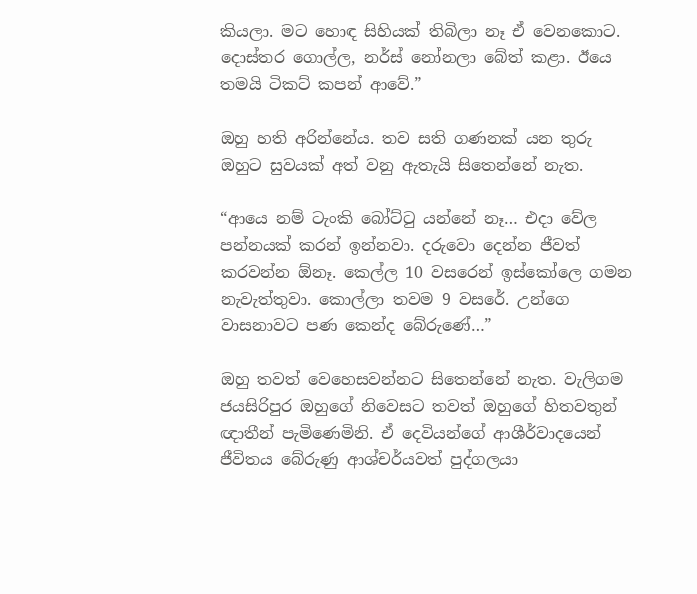කියලා. මට හොඳ සිහියක් තිබිලා නෑ ඒ වෙනකොට. දොස්තර ගොල්ල, නර්ස් නෝනලා බේත් කළා. ඊයෙ තමයි ටිකට් කපන් ආවේ.”

ඔහු හති අරින්නේය. තව සති ගණනක් යන තුරු ඔහුට සුවයක් අත් වනු ඇතැයි සිතෙන්නේ නැත.

“ආයෙ නම් ටැංකි බෝට්ටු යන්නේ නෑ… එදා වේල පන්නයක් කරන් ඉන්නවා. දරුවො දෙන්න ජීවත් කරවන්න ඕනෑ. කෙල්ල 10 වසරෙන් ඉස්කෝලෙ ගමන නැවැත්තුවා. කොල්ලා තවම 9 වසරේ. උන්ගෙ වාසනාවට පණ කෙන්ද බේරුණේ…”

ඔහු තවත් වෙහෙසවන්නට සිතෙන්නේ නැත. වැලිගම ජයසිරිපුර ඔහුගේ නිවෙසට තවත් ඔහුගේ හිතවතුන් ඥාතීන් පැමිණෙමිනි. ඒ දෙවියන්ගේ ආශීර්වාදයෙන් ජීවිතය බේරුණු ආශ්චර්යවත් පුද්ගලයා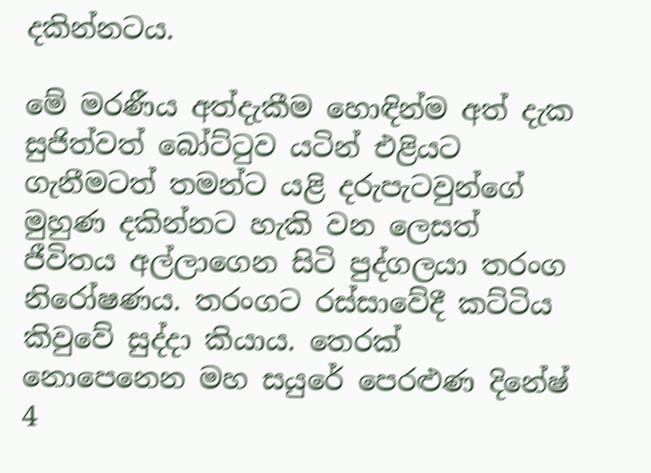දකින්නටය.

මේ මරණීය අත්දැකීම හොඳින්ම අත් දැක සුජිත්වත් බෝට්ටුව යටින් එළියට ගැනීමටත් තමන්ට යළි දරුපැටවුන්ගේ මුහුණ දකින්නට හැකි වන ලෙසත් ජීවිතය අල්ලාගෙන සිටි පුද්ගලයා තරංග නිරෝෂණය. තරංගට රස්සාවේදී කට්ටිය කිවුවේ සුද්දා කියාය. තෙරක් නොපෙනෙන මහ සයුරේ පෙරළුණ දිනේෂ් 4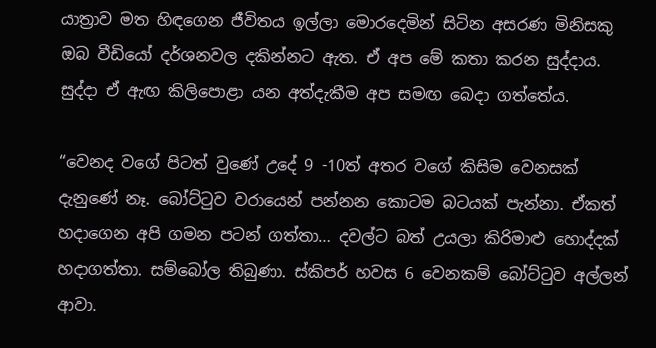යාත්‍රාව මත හිඳගෙන ජීවිතය ඉල්ලා මොරදෙමින් සිටින අසරණ මිනිසකු ඔබ වීඩියෝ දර්ශනවල දකින්නට ඇත. ඒ අප මේ කතා කරන සුද්දාය. සුද්දා ඒ ඇඟ කිලිපොළා යන අත්දැකීම අප සමඟ බෙදා ගත්තේය.

“වෙනද වගේ පිටත් වුණේ උදේ 9 -10ත් අතර වගේ කිසිම වෙනසක් දැනුණේ නෑ. බෝට්ටුව වරායෙන් පන්නන කොටම බටයක් පැන්නා. ඒකත් හදාගෙන අපි ගමන පටන් ගත්තා… දවල්ට බත් උයලා කිරිමාළු හොද්දක් හදාගත්තා. සම්බෝල තිබුණා. ස්කිපර් හවස 6 වෙනකම් බෝට්ටුව අල්ලන් ආවා.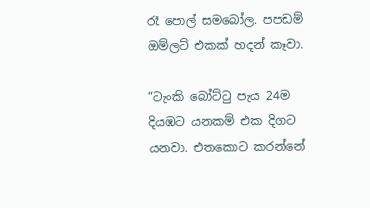රෑ පොල් සමබෝල. පපඩම් ඔම්ලට් එකක් හදන් කෑවා.

“ටැංකි බෝට්ටු පැය 24ම දියඹට යනකම් එක දිගට යනවා. එතකොට කරන්නේ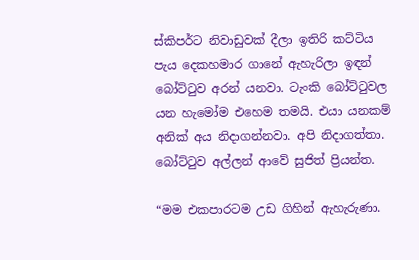ස්කිපර්ට නිවාඩුවක් දීලා ඉතිරි කට්ටිය පැය දෙකහමාර ගානේ ඇහැරිලා ඉඳන් බෝට්ටුව අරන් යනවා. ටැංකි බෝට්ටුවල යන හැමෝම එහෙම තමයි. එයා යනකම් අනික් අය නිදාගන්නවා. අපි නිදාගත්තා. බෝට්ටුව අල්ලන් ආවේ සුජිත් ප්‍රියන්ත.

“මම එකපාරටම උඩ ගිහින් ඇහැරුණා.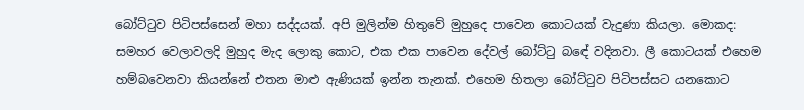බෝට්ටුව පිටිපස්සෙන් මහා සද්දයක්. අපි මුලින්ම හිතුවේ මුහුදෙ පාවෙන කොටයක් වැදුණා කියලා. මොකද: සමහර වෙලාවලදි මුහුද මැද ලොකු කොට, එක එක පාවෙන දේවල් බෝට්ටු බඳේ වදිනවා. ලී කොටයක් එහෙම හම්බවෙනවා කියන්නේ එතන මාළු ඇණියක් ඉන්න තැනක්. එහෙම හිතලා බෝට්ටුව පිටිපස්සට යනකොට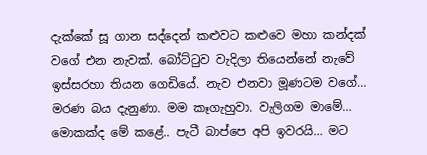දැක්කේ සූ ගාන සද්දෙන් කළුවට කළුවෙ මහා කන්දක් වගේ එන නැවක්. බෝට්ටුව වැදිලා තියෙන්නේ නැවේ ඉස්සරහා තියන ගෙඩියේ. නැව එනවා මූණටම වගේ… මරණ බය දැනුණා. මම කෑගැහුවා. වැලිගම මාමේ… මොකක්ද මේ කළේ.. පැටී බාප්පෙ අපි ඉවරයි… මට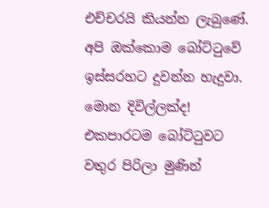එච්චරයි කියන්න ලැබුණේ. අපි ඔක්කොම බෝට්ටුවේ ඉස්සරහට දුවන්න හැදුවා. මොන දිවිල්ලක්ද! එකපාරටම බෝට්ටුවට වතුර පිරිලා මුණින්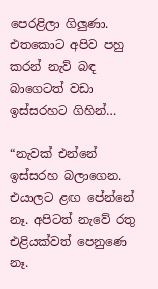පෙරළිලා ගිලුණා. එතකොට අපිව පහු කරන් නැව් බඳ බාගෙටත් වඩා ඉස්සරහට ගිහින්…

“නැවක් එන්නේ ඉස්සරහ බලාගෙන. එයාලට ළඟ පේන්නේ නෑ. අපිටත් නැවේ රතු එළියක්වත් පෙනුණෙ නෑ.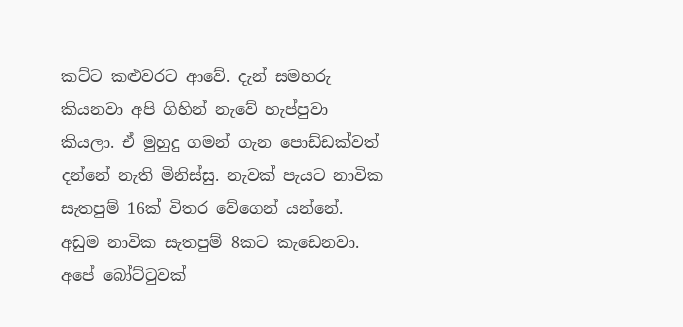කට්ට කළුවරට ආවේ. දැන් සමහරු කියනවා අපි ගිහින් නැවේ හැප්පුවා කියලා. ඒ මුහුදු ගමන් ගැන පොඩ්ඩක්වත් දන්නේ නැති මිනිස්සු. නැවක් පැයට නාවික සැතපුම් 16ක් විතර වේගෙන් යන්නේ. අඩුම නාවික සැතපුම් 8කට කැඩෙනවා. අපේ බෝට්ටුවක්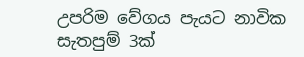උපරිම වේගය පැයට නාවික සැතපුම් 3ක්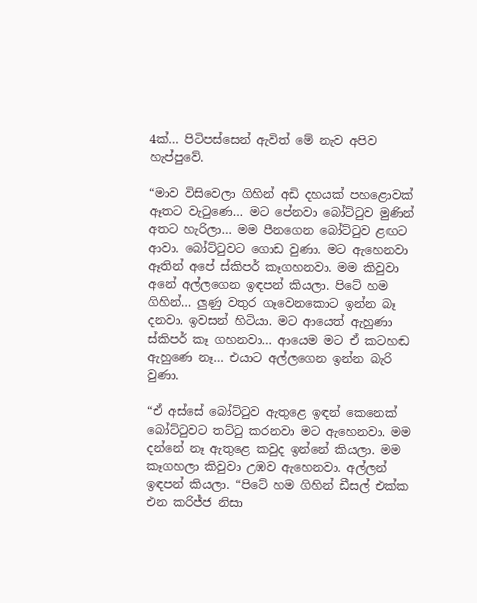4ක්… පිටිපස්සෙන් ඇවිත් මේ නැව අපිව හැප්පුවේ.

“මාව විසිවෙලා ගිහින් අඩි දහයක් පහළොවක් ඈතට වැටුණෙ… මට පේනවා බෝට්ටුව මුණින් අතට හැරිලා… මම පීනගෙන බෝට්ටුව ළඟට ආවා. බෝට්ටුවට ගොඩ වුණා. මට ඇහෙනවා ඈතින් අපේ ස්කිපර් කෑගහනවා. මම කිවුවා අනේ අල්ලගෙන ඉඳපන් කියලා. පිටේ හම ගිහින්… ලුණු වතුර ගෑවෙනකොට ඉන්න බෑ දනවා. ඉවසන් හිටියා. මට ආයෙත් ඇහුණා ස්කිපර් කෑ ගහනවා… ආයෙම මට ඒ කටහඬ ඇහුණෙ නෑ… එයාට අල්ලගෙන ඉන්න බැරි වුණා.

“ඒ අස්සේ බෝට්ටුව ඇතුළෙ ඉඳන් කෙනෙක් බෝට්ටුවට තට්ටු කරනවා මට ඇහෙනවා. මම දන්නේ නෑ ඇතුළෙ කවුද ඉන්නේ කියලා. මම කෑගහලා කිවුවා උඹව ඇහෙනවා. අල්ලන් ඉඳපන් කියලා. “පිටේ හම ගිහින් ඩීසල් එක්ක එන කරිජ්ජ නිසා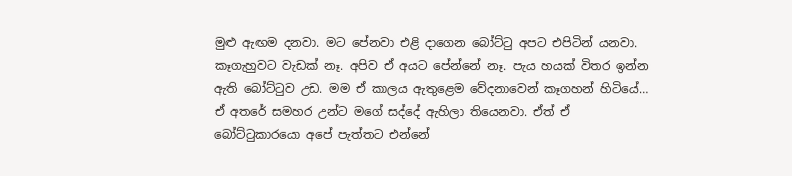මුළු ඇඟම දනවා. මට පේනවා එළි දාගෙන බෝට්ටු අපට එපිටින් යනවා. කෑගැහුවට වැඩක් නෑ. අපිව ඒ අයට පේන්නේ නෑ. පැය හයක් විතර ඉන්න ඇති බෝට්ටුව උඩ. මම ඒ කාලය ඇතුළෙම වේදනාවෙන් කෑගහන් හිටියේ… ඒ අතරේ සමහර උන්ට මගේ සද්දේ ඇහිලා තියෙනවා. ඒත් ඒ බෝට්ටුකාරයො අපේ පැත්තට එන්නේ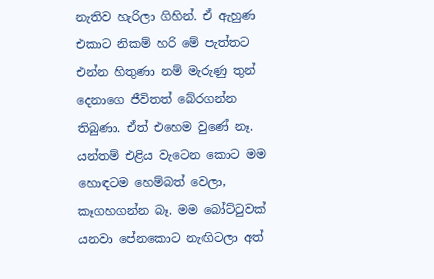නැතිව හැරිලා ගිහින්. ඒ ඇහුණ එකාට නිකම් හරි මේ පැත්තට එන්න හිතුණා නම් මැරුණු තුන් දෙනාගෙ ජීවිතත් බේරගන්න තිබුණා. ඒත් එහෙම වුණේ නෑ. යන්තම් එළිය වැටෙන කොට මම හොඳටම හෙම්බත් වෙලා, කෑගහගන්න බෑ. මම බෝට්ටුවක් යනවා පේනකොට නැඟිටලා අත්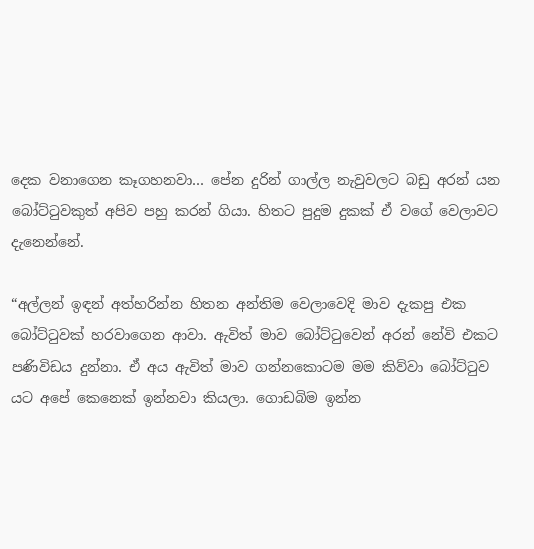දෙක වනාගෙන කෑගහනවා… පේන දුරින් ගාල්ල නැවුවලට බඩු අරන් යන බෝට්ටුවකුත් අපිව පහු කරන් ගියා. හිතට පුදුම දුකක් ඒ වගේ වෙලාවට දැනෙන්නේ.

“අල්ලන් ඉඳන් අත්හරින්න හිතන අන්තිම වෙලාවෙදි මාව දැකපු එක බෝට්ටුවක් හරවාගෙන ආවා. ඇවිත් මාව බෝට්ටුවෙන් අරන් නේවි එකට පණිවිඩය දුන්නා. ඒ අය ඇවිත් මාව ගන්නකොටම මම කිව්වා බෝට්ටුව යට අපේ කෙනෙක් ඉන්නවා කියලා. ගොඩබිම ඉන්න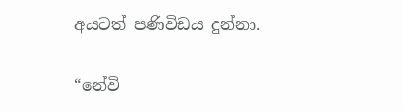අයටත් පණිවිඩය දුන්නා.

“නේවි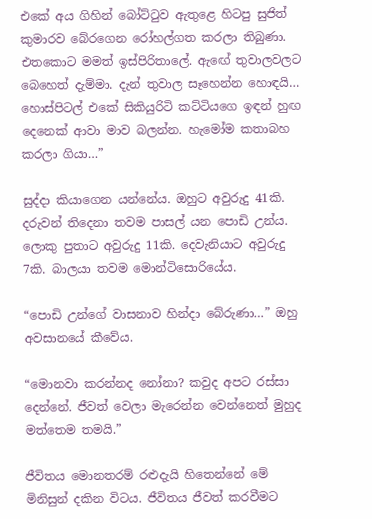එකේ අය ගිහින් බෝට්ටුව ඇතුළෙ හිටපු සුජිත් කුමාරව බේරගෙන රෝහල්ගත කරලා තිබුණා. එතකොට මමත් ඉස්පිරිතාලේ. ඇඟේ තුවාලවලට බෙහෙත් දැම්මා. දැන් තුවාල සෑහෙන්න හොඳයි… හොස්පිටල් එකේ සිකියුරිටි කට්ටියගෙ ඉඳන් හුඟ දෙනෙක් ආවා මාව බලන්න. හැමෝම කතාබහ කරලා ගියා…”

සුද්දා කියාගෙන යන්නේය. ඔහුට අවුරුදු 41කි. දරුවන් තිදෙනා තවම පාසල් යන පොඩි උන්ය. ලොකු පුතාට අවුරුදු 11කි. දෙවැනියාට අවුරුදු 7කි. බාලයා තවම මොන්ටිසොරියේය.

“පොඩි උන්ගේ වාසනාව හින්දා බේරුණා…” ඔහු අවසානයේ කීවේය.

“මොනවා කරන්නද නෝනා? කවුද අපට රස්සා දෙන්නේ. ජීවත් වෙලා මැරෙන්න වෙන්නෙත් මුහුද මත්තෙම තමයි.”

ජීවිතය මොනතරම් රළුදැයි හිතෙන්නේ මේ මිනිසුන් දකින විටය. ජීවිතය ජීවත් කරවීමට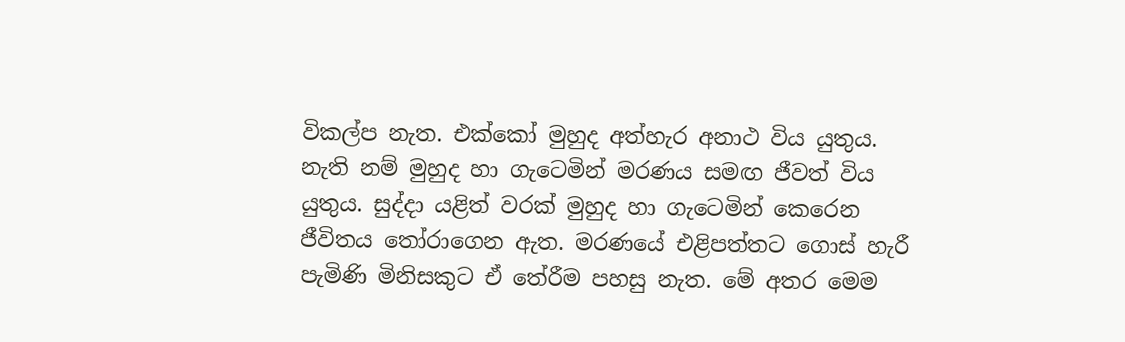විකල්ප නැත. එක්කෝ මුහුද අත්හැර අනාථ විය යුතුය. නැති නම් මුහුද හා ගැටෙමින් මරණය සමඟ ජීවත් විය යුතුය. සුද්දා යළිත් වරක් මුහුද හා ගැටෙමින් කෙරෙන ජීවිතය තෝරාගෙන ඇත. මරණයේ එළිපත්තට ගොස් හැරී පැමිණි මිනිසකුට ඒ තේරීම පහසු නැත. මේ අතර මෙම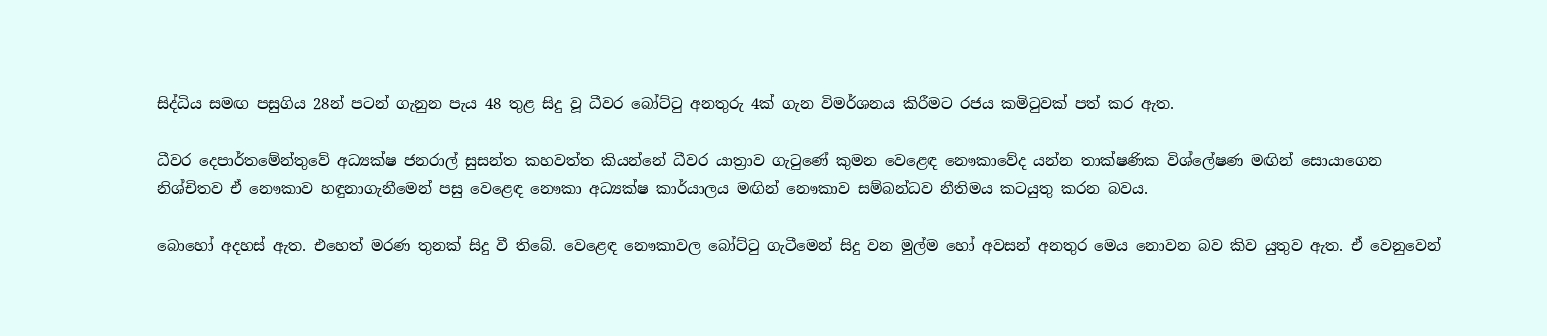සිද්ධිය සමඟ පසුගිය 28න් පටන් ගැනුන පැය 48 තුළ සිදු වූ ධීවර බෝට්ටු අනතුරු 4ක් ගැන විමර්ශනය කිරීමට රජය කමිටුවක් පත් කර ඇත.

ධීවර දෙපාර්තමේන්තුවේ අධ්‍යක්ෂ ජනරාල් සුසන්ත කහවත්ත කියන්නේ ධීවර යාත්‍රාව ගැටුණේ කුමන වෙළෙඳ නෞකාවේද යන්න තාක්ෂණික විශ්ලේෂණ මඟින් සොයාගෙන නිශ්චිතව ඒ නෞකාව හඳුනාගැනීමෙන් පසු වෙළෙඳ නෞකා අධ්‍යක්ෂ කාර්යාලය මඟින් නෞකාව සම්බන්ධව නීතිමය කටයුතු කරන බවය.

බොහෝ අදහස් ඇත. එහෙත් මරණ තුනක් සිදු වී තිබේ. වෙළෙඳ නෞකාවල බෝට්ටු ගැටීමෙන් සිදු වන මුල්ම හෝ අවසන් අනතුර මෙය නොවන බව කිව යුතුව ඇත. ඒ වෙනුවෙන්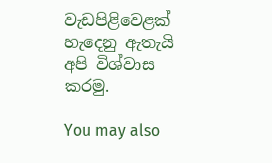වැඩපිළිවෙළක් හැදෙනු ඇතැයි අපි විශ්වාස කරමු.

You may also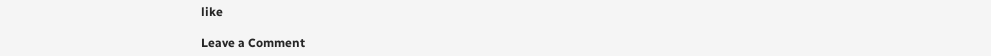like

Leave a Comment